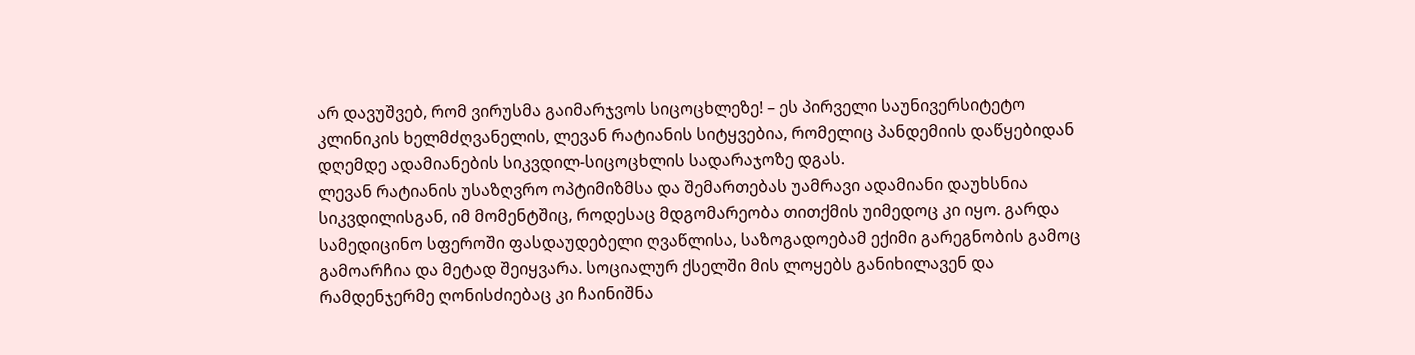არ დავუშვებ, რომ ვირუსმა გაიმარჯვოს სიცოცხლეზე! – ეს პირველი საუნივერსიტეტო კლინიკის ხელმძღვანელის, ლევან რატიანის სიტყვებია, რომელიც პანდემიის დაწყებიდან დღემდე ადამიანების სიკვდილ-სიცოცხლის სადარაჯოზე დგას.
ლევან რატიანის უსაზღვრო ოპტიმიზმსა და შემართებას უამრავი ადამიანი დაუხსნია სიკვდილისგან, იმ მომენტშიც, როდესაც მდგომარეობა თითქმის უიმედოც კი იყო. გარდა სამედიცინო სფეროში ფასდაუდებელი ღვაწლისა, საზოგადოებამ ექიმი გარეგნობის გამოც გამოარჩია და მეტად შეიყვარა. სოციალურ ქსელში მის ლოყებს განიხილავენ და რამდენჯერმე ღონისძიებაც კი ჩაინიშნა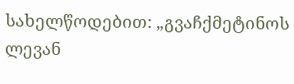სახელწოდებით: „გვაჩქმეტინოს ლევან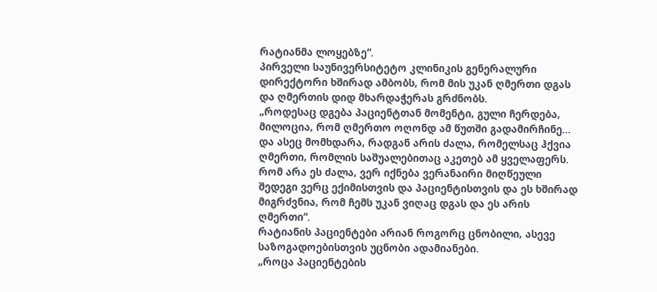რატიანმა ლოყებზე“.
პირველი საუნივერსიტეტო კლინიკის გენერალური დირექტორი ხშირად ამბობს, რომ მის უკან ღმერთი დგას და ღმერთის დიდ მხარდაჭერას გრძნობს.
„როდესაც დგება პაციენტთან მომენტი, გული ჩერდება, მილოცია, რომ ღმერთო ოღონდ ამ წუთში გადამირჩინე… და ასეც მომხდარა, რადგან არის ძალა, რომელსაც ჰქვია ღმერთი, რომლის საშუალებითაც აკეთებ ამ ყველაფერს. რომ არა ეს ძალა, ვერ იქნება ვერანაირი მიღწეული შედეგი ვერც ექიმისთვის და პაციენტისთვის და ეს ხშირად მიგრძვნია, რომ ჩემს უკან ვიღაც დგას და ეს არის ღმერთი“.
რატიანის პაციენტები არიან როგორც ცნობილი, ასევე საზოგადოებისთვის უცნობი ადამიანები.
„როცა პაციენტების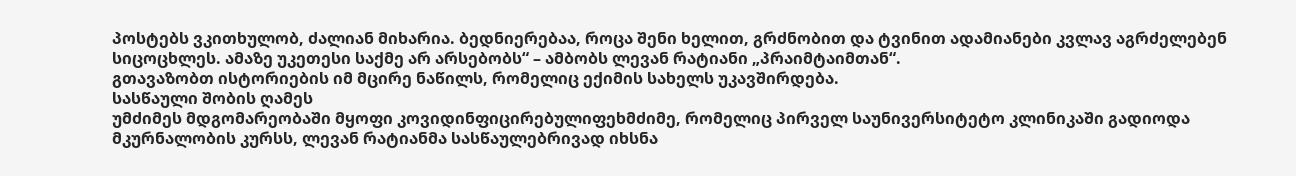პოსტებს ვკითხულობ, ძალიან მიხარია. ბედნიერებაა, როცა შენი ხელით, გრძნობით და ტვინით ადამიანები კვლავ აგრძელებენ სიცოცხლეს. ამაზე უკეთესი საქმე არ არსებობს“ – ამბობს ლევან რატიანი „პრაიმტაიმთან“.
გთავაზობთ ისტორიების იმ მცირე ნაწილს, რომელიც ექიმის სახელს უკავშირდება.
სასწაული შობის ღამეს
უმძიმეს მდგომარეობაში მყოფი კოვიდინფიცირებულიფეხმძიმე, რომელიც პირველ საუნივერსიტეტო კლინიკაში გადიოდა მკურნალობის კურსს, ლევან რატიანმა სასწაულებრივად იხსნა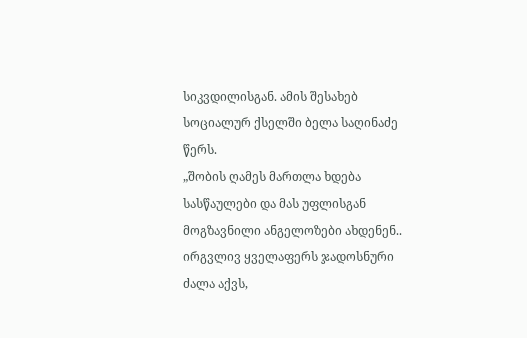სიკვდილისგან. ამის შესახებ სოციალურ ქსელში ბელა საღინაძე წერს.
„შობის ღამეს მართლა ხდება სასწაულები და მას უფლისგან მოგზავნილი ანგელოზები ახდენენ.. ირგვლივ ყველაფერს ჯადოსნური ძალა აქვს,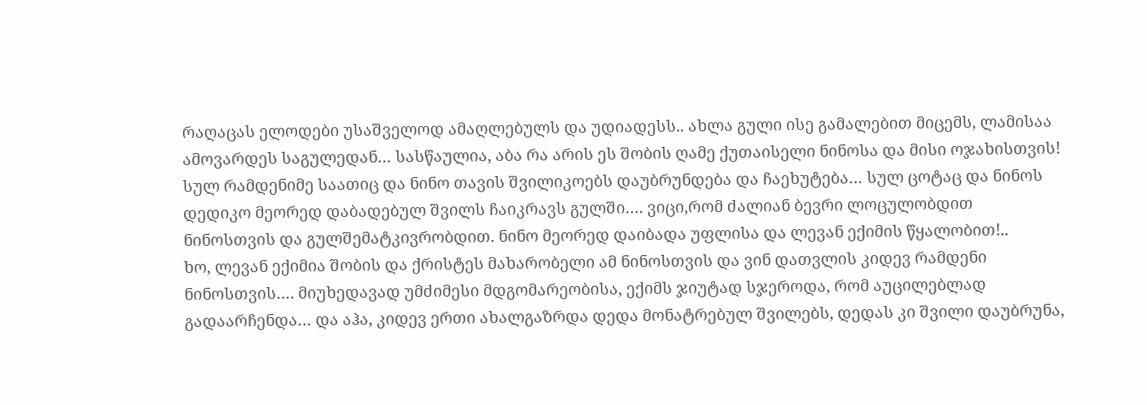რაღაცას ელოდები უსაშველოდ ამაღლებულს და უდიადესს.. ახლა გული ისე გამალებით მიცემს, ლამისაა ამოვარდეს საგულედან… სასწაულია, აბა რა არის ეს შობის ღამე ქუთაისელი ნინოსა და მისი ოჯახისთვის! სულ რამდენიმე საათიც და ნინო თავის შვილიკოებს დაუბრუნდება და ჩაეხუტება… სულ ცოტაც და ნინოს დედიკო მეორედ დაბადებულ შვილს ჩაიკრავს გულში…. ვიცი,რომ ძალიან ბევრი ლოცულობდით ნინოსთვის და გულშემატკივრობდით. ნინო მეორედ დაიბადა უფლისა და ლევან ექიმის წყალობით!..
ხო, ლევან ექიმია შობის და ქრისტეს მახარობელი ამ ნინოსთვის და ვინ დათვლის კიდევ რამდენი ნინოსთვის…. მიუხედავად უმძიმესი მდგომარეობისა, ექიმს ჯიუტად სჯეროდა, რომ აუცილებლად გადაარჩენდა… და აჰა, კიდევ ერთი ახალგაზრდა დედა მონატრებულ შვილებს, დედას კი შვილი დაუბრუნა,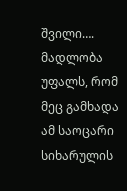შვილი…. მადლობა უფალს, რომ მეც გამხადა ამ საოცარი სიხარულის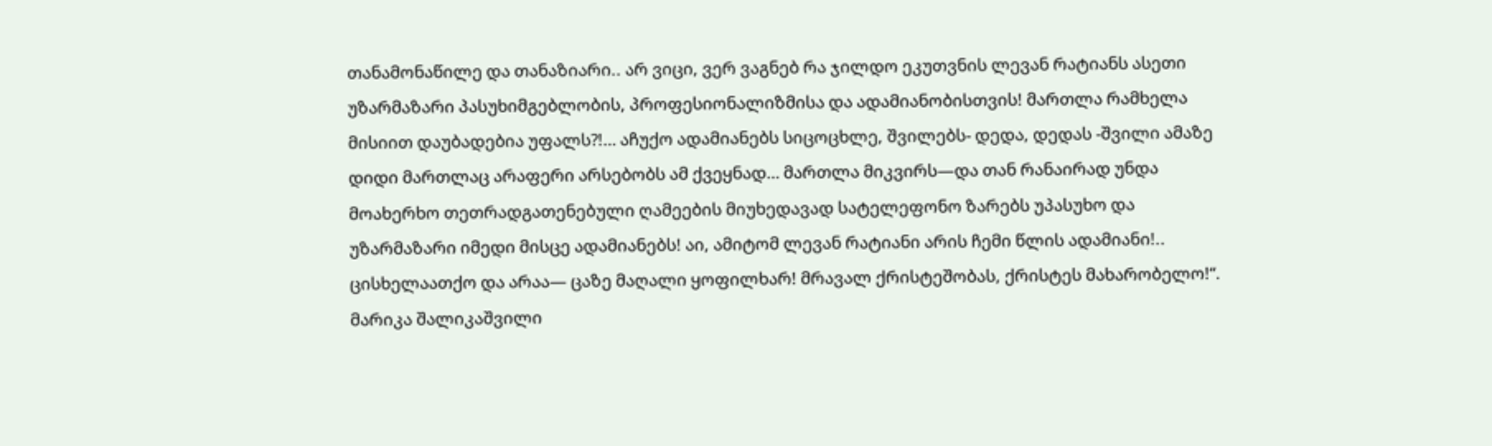თანამონაწილე და თანაზიარი.. არ ვიცი, ვერ ვაგნებ რა ჯილდო ეკუთვნის ლევან რატიანს ასეთი უზარმაზარი პასუხიმგებლობის, პროფესიონალიზმისა და ადამიანობისთვის! მართლა რამხელა მისიით დაუბადებია უფალს?!… აჩუქო ადამიანებს სიცოცხლე, შვილებს- დედა, დედას -შვილი ამაზე დიდი მართლაც არაფერი არსებობს ამ ქვეყნად… მართლა მიკვირს—და თან რანაირად უნდა მოახერხო თეთრადგათენებული ღამეების მიუხედავად სატელეფონო ზარებს უპასუხო და უზარმაზარი იმედი მისცე ადამიანებს! აი, ამიტომ ლევან რატიანი არის ჩემი წლის ადამიანი!.. ცისხელაათქო და არაა— ცაზე მაღალი ყოფილხარ! მრავალ ქრისტეშობას, ქრისტეს მახარობელო!“.
მარიკა შალიკაშვილი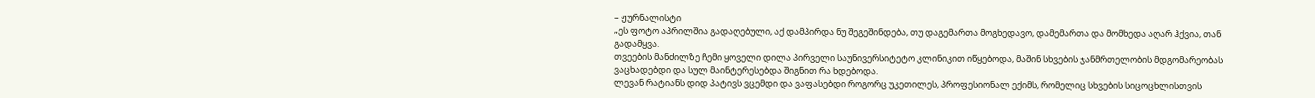– ჟურნალისტი
„ეს ფოტო აპრილშია გადაღებული, აქ დამპირდა ნუ შეგეშინდება, თუ დაგემართა მოგხედავო, დამემართა და მომხედა აღარ ჰქვია, თან გადამყვა.
თვეების მანძილზე ჩემი ყოველი დილა პირველი საუნივერსიტეტო კლინიკით იწყებოდა, მაშინ სხვების ჯანმრთელობის მდგომარეობას ვაცხადებდი და სულ მაინტერესებდა შიგნით რა ხდებოდა.
ლევან რატიანს დიდ პატივს ვცემდი და ვაფასებდი როგორც უკეთილეს, პროფესიონალ ექიმს, რომელიც სხვების სიცოცხლისთვის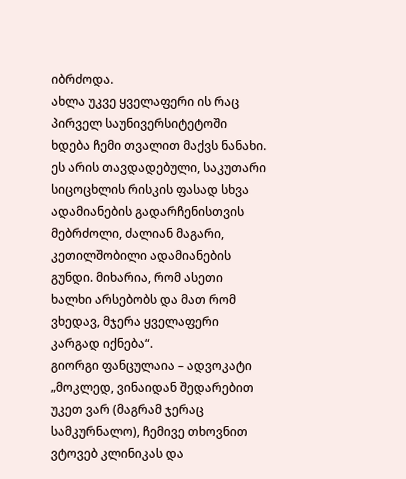იბრძოდა.
ახლა უკვე ყველაფერი ის რაც პირველ საუნივერსიტეტოში ხდება ჩემი თვალით მაქვს ნანახი.
ეს არის თავდადებული, საკუთარი სიცოცხლის რისკის ფასად სხვა ადამიანების გადარჩენისთვის მებრძოლი, ძალიან მაგარი, კეთილშობილი ადამიანების გუნდი. მიხარია, რომ ასეთი ხალხი არსებობს და მათ რომ ვხედავ, მჯერა ყველაფერი კარგად იქნება“.
გიორგი ფანცულაია – ადვოკატი
„მოკლედ, ვინაიდან შედარებით უკეთ ვარ (მაგრამ ჯერაც სამკურნალო), ჩემივე თხოვნით ვტოვებ კლინიკას და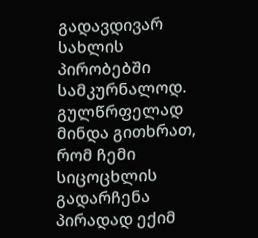გადავდივარ სახლის პირობებში სამკურნალოდ. გულწრფელად მინდა გითხრათ, რომ ჩემი სიცოცხლის გადარჩენა პირადად ექიმ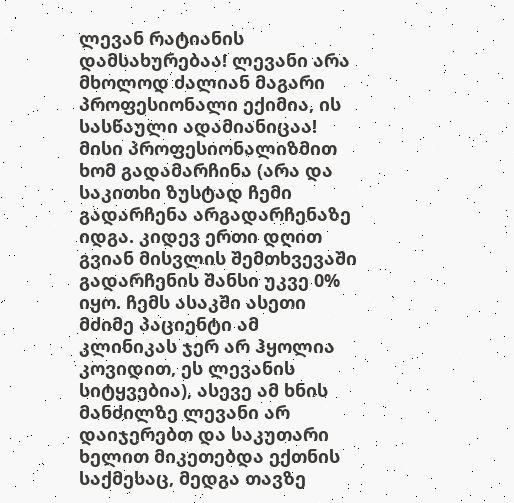ლევან რატიანის დამსახურებაა! ლევანი არა მხოლოდ ძალიან მაგარი პროფესიონალი ექიმია, ის სასწაული ადამიანიცაა! მისი პროფესიონალიზმით ხომ გადამარჩინა (არა და საკითხი ზუსტად ჩემი გადარჩენა არგადარჩენაზე იდგა. კიდევ ერთი დღით გვიან მისვლის შემთხვევაში გადარჩენის შანსი უკვე 0% იყო. ჩემს ასაკში ასეთი მძიმე პაციენტი ამ კლინიკას ჯერ არ ჰყოლია კოვიდით, ეს ლევანის სიტყვებია), ასევე ამ ხნის მანძილზე ლევანი არ დაიჯერებთ და საკუთარი ხელით მიკეთებდა ექთნის საქმესაც, მედგა თავზე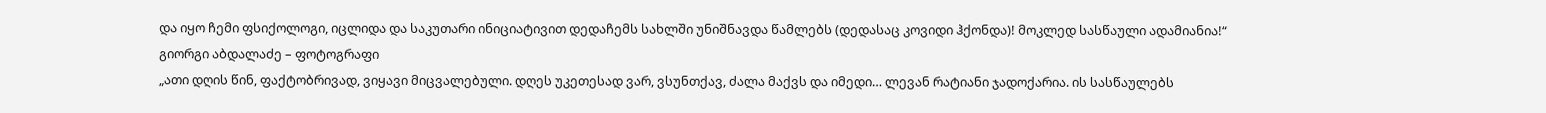და იყო ჩემი ფსიქოლოგი, იცლიდა და საკუთარი ინიციატივით დედაჩემს სახლში უნიშნავდა წამლებს (დედასაც კოვიდი ჰქონდა)! მოკლედ სასწაული ადამიანია!“
გიორგი აბდალაძე – ფოტოგრაფი
„ათი დღის წინ, ფაქტობრივად, ვიყავი მიცვალებული. დღეს უკეთესად ვარ, ვსუნთქავ, ძალა მაქვს და იმედი… ლევან რატიანი ჯადოქარია. ის სასწაულებს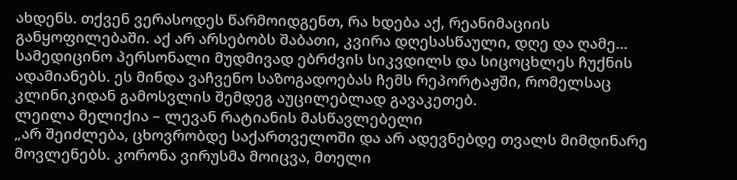ახდენს. თქვენ ვერასოდეს წარმოიდგენთ, რა ხდება აქ, რეანიმაციის განყოფილებაში. აქ არ არსებობს შაბათი, კვირა დღესასწაული, დღე და ღამე…
სამედიცინო პერსონალი მუდმივად ებრძვის სიკვდილს და სიცოცხლეს ჩუქნის ადამიანებს. ეს მინდა ვაჩვენო საზოგადოებას ჩემს რეპორტაჟში, რომელსაც კლინიკიდან გამოსვლის შემდეგ აუცილებლად გავაკეთებ.
ლეილა მელიქია – ლევან რატიანის მასწავლებელი
„არ შეიძლება, ცხოვრობდე საქართველოში და არ ადევნებდე თვალს მიმდინარე მოვლენებს. კორონა ვირუსმა მოიცვა, მთელი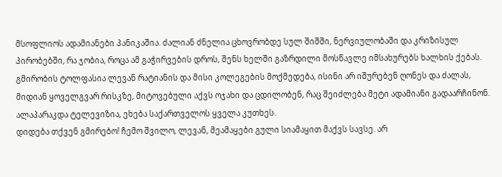მსოფლიოს ადამიანები პანიკაშია. ძალიან ძნელია ცხოვრობდე სულ შიშში, ნერვიულობაში და კრიზისულ პირობებში, რა ჯობია, როცა ამ გაჭირვების დროს, შენს ხელში გაზრდილი მოსწავლე იმსახურებს ხალხის ქებას. გმირობის ტოლფასია ლევან რატიანის და მისი კოლეგების მოქმედება, ისინი არ იშურებენ ღონეს და ძალას, მიდიან ყოველგვარ რისკზე, მიტოვებული აქვს ოჯახი და ცდილობენ, რაც შეიძლება მეტი ადამიანი გადაარჩინონ. ალაპარაკდა ტელევიზია, ეხება საქართველოს ყველა კუთხეს.
დიდება თქვენ გმირებო! ჩემო შვილო, ლევან, მეამაყები გული სიამაყით მაქვს სავსე. არ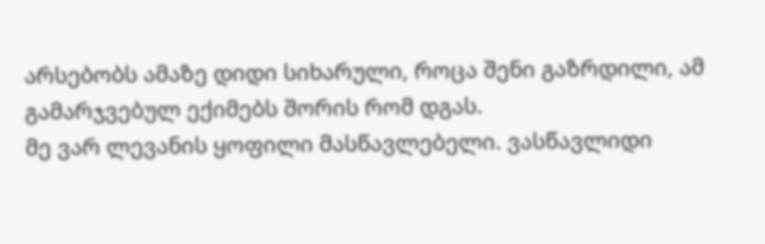არსებობს ამაზე დიდი სიხარული, როცა შენი გაზრდილი, ამ გამარჯვებულ ექიმებს შორის რომ დგას.
მე ვარ ლევანის ყოფილი მასწავლებელი. ვასწავლიდი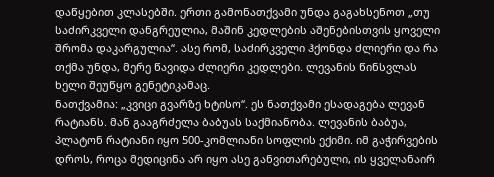დაწყებით კლასებში. ერთი გამონათქვამი უნდა გაგახსენოთ „თუ საძირკველი დანგრეულია, მაშინ კედლების აშენებისთვის ყოველი შრომა დაკარგულია“. ასე რომ, საძირკველი ჰქონდა ძლიერი და რა თქმა უნდა, მერე წავიდა ძლიერი კედლები. ლევანის წინსვლას ხელი შეუწყო გენეტიკამაც.
ნათქვამია: „კვიცი გვარზე ხტისო“. ეს ნათქვამი ესადაგება ლევან რატიანს. მან გააგრძელა ბაბუას საქმიანობა. ლევანის ბაბუა, პლატონ რატიანი იყო 500-კომლიანი სოფლის ექიმი. იმ გაჭირვების დროს, როცა მედიცინა არ იყო ასე განვითარებული, ის ყველანაირ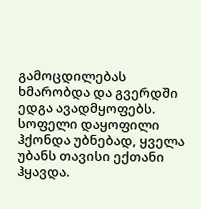გამოცდილებას ხმარობდა და გვერდში ედგა ავადმყოფებს. სოფელი დაყოფილი ჰქონდა უბნებად, ყველა უბანს თავისი ექთანი ჰყავდა.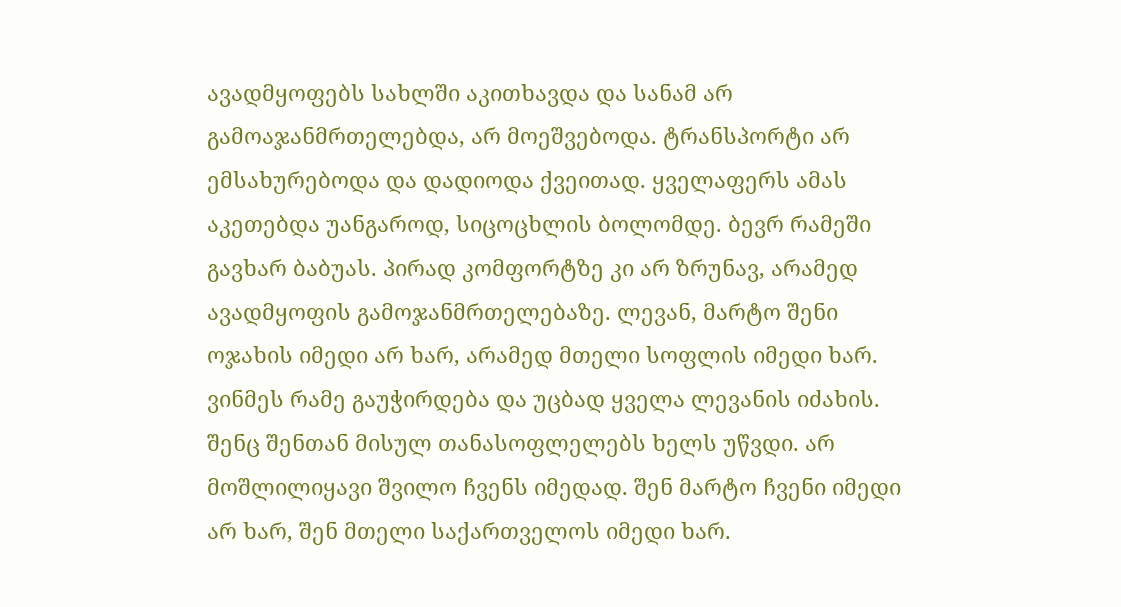ავადმყოფებს სახლში აკითხავდა და სანამ არ გამოაჯანმრთელებდა, არ მოეშვებოდა. ტრანსპორტი არ ემსახურებოდა და დადიოდა ქვეითად. ყველაფერს ამას აკეთებდა უანგაროდ, სიცოცხლის ბოლომდე. ბევრ რამეში გავხარ ბაბუას. პირად კომფორტზე კი არ ზრუნავ, არამედ ავადმყოფის გამოჯანმრთელებაზე. ლევან, მარტო შენი ოჯახის იმედი არ ხარ, არამედ მთელი სოფლის იმედი ხარ. ვინმეს რამე გაუჭირდება და უცბად ყველა ლევანის იძახის. შენც შენთან მისულ თანასოფლელებს ხელს უწვდი. არ მოშლილიყავი შვილო ჩვენს იმედად. შენ მარტო ჩვენი იმედი არ ხარ, შენ მთელი საქართველოს იმედი ხარ.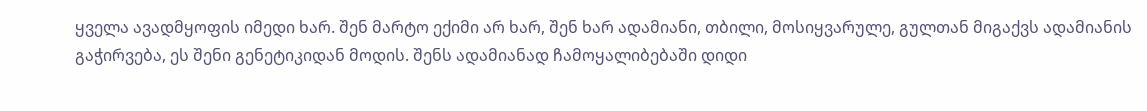ყველა ავადმყოფის იმედი ხარ. შენ მარტო ექიმი არ ხარ, შენ ხარ ადამიანი, თბილი, მოსიყვარულე, გულთან მიგაქვს ადამიანის გაჭირვება, ეს შენი გენეტიკიდან მოდის. შენს ადამიანად ჩამოყალიბებაში დიდი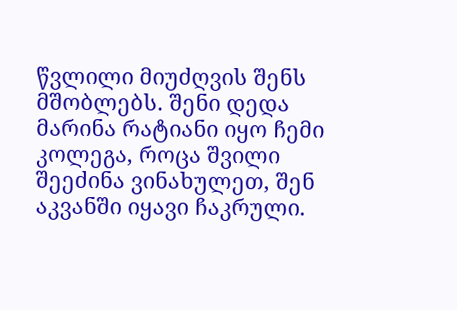წვლილი მიუძღვის შენს მშობლებს. შენი დედა მარინა რატიანი იყო ჩემი კოლეგა, როცა შვილი შეეძინა ვინახულეთ, შენ აკვანში იყავი ჩაკრული.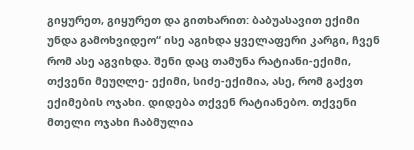გიყურეთ, გიყურეთ და გითხარით: ბაბუასავით ექიმი უნდა გამოხვიდეო“ ისე აგიხდა ყველაფერი კარგი, ჩვენ რომ ასე აგვიხდა. შენი დაც თამუნა რატიანი-ექიმი, თქვენი მეუღლე- ექიმი, სიძე-ექიმია, ასე, რომ გაქვთ ექიმების ოჯახი. დიდება თქვენ რატიანებო. თქვენი მთელი ოჯახი ჩაბმულია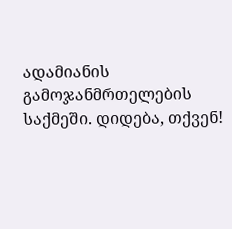ადამიანის გამოჯანმრთელების საქმეში. დიდება, თქვენ!